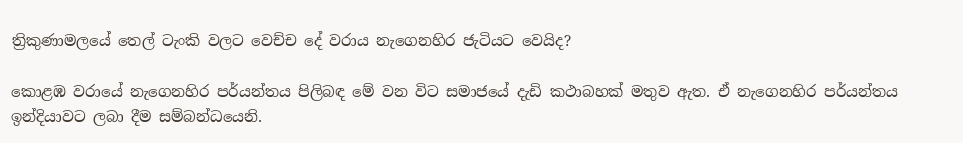ත්‍රිකුණාමලයේ තෙල් ටැංකි වලට වෙච්ච දේ වරාය නැගෙනහිර ජැටියට වෙයිද?

කොළඹ වරායේ නැගෙනහිර පර්යන්තය පිලිබඳ මේ වන විට සමාජයේ දැඩි කථාබහක් මතුව ඇත. ඒ නැගෙනහිර පර්යන්තය ඉන්දියාවට ලබා දීම සම්බන්ධයෙනි.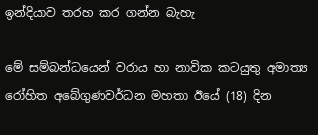ඉන්දියාව තරහ කර ගන්න බැහැ

මේ සම්බන්ධයෙන් වරාය හා නාවික කටයුතු අමාත්‍ය රෝහිත අබේගුණවර්ධන මහතා ඊයේ (18) දින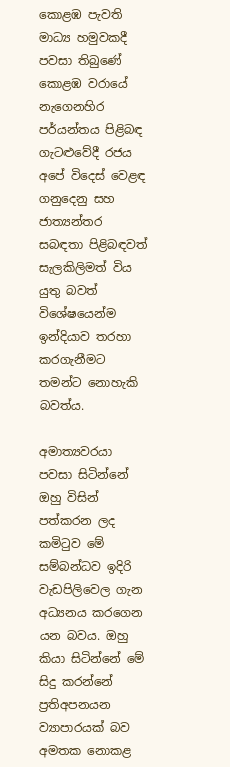කොළඹ පැවති මාධ්‍ය හමුවකදී පවසා තිබුණේ කොළඹ වරායේ නැගෙනහිර පර්යන්තය පිළිබඳ ගැටළුවේදී රජය අපේ විදෙස් වෙළඳ ගනුදෙනු සහ ජාත්‍යන්තර සබඳතා පිළිබඳවත් සැලකිලිමත් විය යුතු බවත් විශේෂයෙන්ම ඉන්දියාව තරහා කරගැනීමට තමන්ට නොහැකි බවත්ය.

අමාත්‍යවරයා පවසා සිටින්නේ ඔහු විසින් පත්කරන ලද කමිටුව මේ සම්බන්ධව ඉදිරි වැඩපිලිවෙල ගැන අධ්‍යනය කරගෙන යන බවය. ඔහු කියා සිටින්නේ මේ සිදු කරන්නේ ප්‍රතිඅපනයන ව්‍යාපාරයක් බව අමතක නොකළ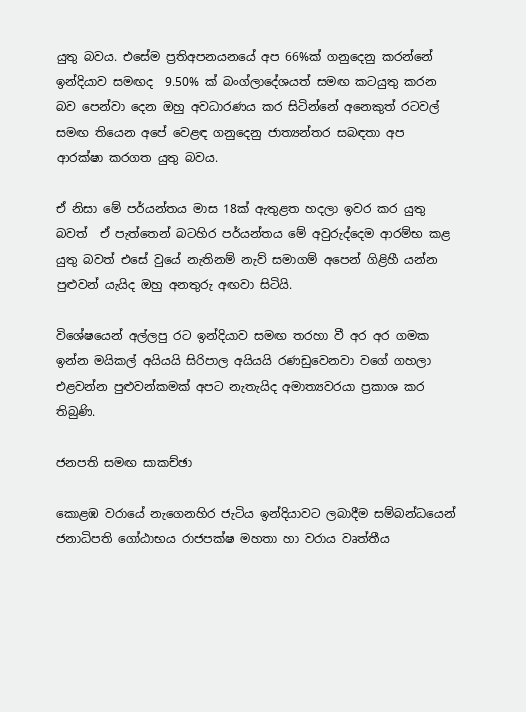යුතු බවය. එසේම ප්‍රතිඅපනයනයේ අප 66%ක් ගනුදෙනු කරන්නේ ඉන්දියාව සමඟද  9.50% ක් බංග්ලාදේශයත් සමඟ කටයුතු කරන බව පෙන්වා දෙන ඔහු අවධාරණය කර සිටින්නේ අනෙකුත් රටවල් සමඟ තියෙන අපේ වෙළඳ ගනුදෙනු ජාත්‍යන්තර සබඳතා අප ආරක්ෂා කරගත යුතු බවය.

ඒ නිසා මේ පර්යන්තය මාස 18ක් ඇතුළත හදලා ඉවර කර යුතු බවත්  ඒ පැත්තෙන් බටහිර පර්යන්තය මේ අවුරුද්දෙම ආරම්භ කළ යුතු බවත් එසේ වුයේ නැතිනම් නැව් සමාගම් අපෙන් ගිළිහී යන්න පුළුවන් යැයිද ඔහු අනතුරු අඟවා සිටියි.

විශේෂයෙන් අල්ලපු රට ඉන්දියාව සමඟ තරහා වී අර අර ගමක ඉන්න මයිකල් අයියයි සිරිපාල අයියයි රණඩුවෙනවා වගේ ගහලා එළවන්න පුළුවන්කමක් අපට නැතැයිද අමාත්‍යවරයා ප්‍රකාශ කර තිබුණි.

ජනපති සමඟ සාකච්ඡා

කොළඹ වරායේ නැගෙනහිර ජැටිය ඉන්දියාවට ලබාදීම සම්බන්ධයෙන් ජනාධිපති ගෝඨාභය රාජපක්ෂ මහතා හා වරාය වෘත්තීය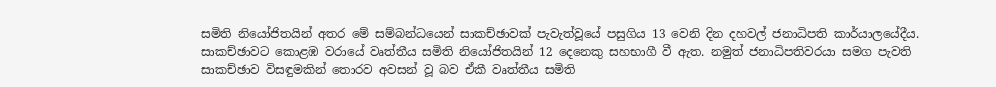සමිති නියෝජිතයින් අතර මේ සම්බන්ධයෙන් සාකච්ඡාවක් පැවැත්වූයේ පසුගිය 13 වෙනි දින දහවල් ජනාධිපති කාර්යාලයේදීය. සාකච්ඡාවට කොළඹ වරායේ වෘත්තීය සමිති නියෝජිතයින් 12 දෙනෙකු සහභාගී වී ඇත. නමුත් ජනාධිපතිවරයා සමග පැවති සාකච්ඡාව විසඳුමකින් තොරව අවසන් වූ බව ඒකී වෘත්තීය සමිති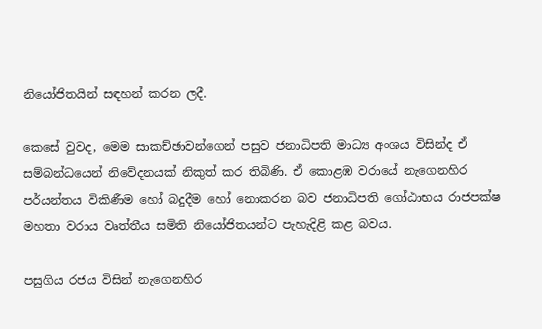නියෝජිතයින් සඳහන් කරන ලදී.

කෙසේ වුවද, මෙම සාකච්ඡාවන්ගෙන් පසුව ජනාධිපති මාධ්‍ය අංශය විසින්ද ඒ සම්බන්ධයෙන් නිවේදනයක් නිකුත් කර තිබිණි. ඒ කොළඹ වරායේ නැගෙනහිර පර්යන්තය විකිණීම හෝ බදුදීම හෝ නොකරන බව ජනාධිපති ගෝඨාභය රාජපක්ෂ මහතා වරාය වෘත්තීය සමිති නියෝජිතයන්ට පැහැදිළි කළ බවය.

පසුගිය රජය විසින් නැගෙනහිර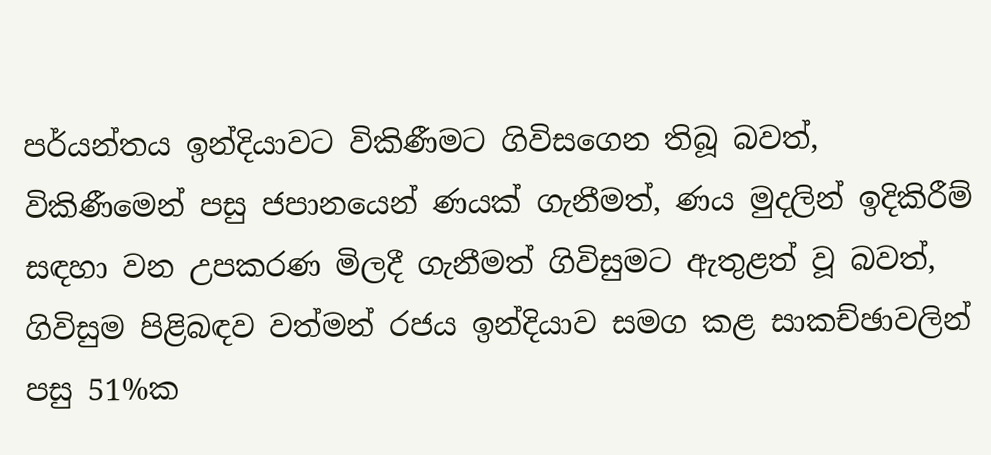පර්යන්තය ඉන්දියාවට විකිණීමට ගිවිසගෙන තිබූ බවත්, විකිණීමෙන් පසු ජපානයෙන් ණයක් ගැනීමත්, ණය මුදලින් ඉදිකිරීම් සඳහා වන උපකරණ මිලදී ගැනීමත් ගිවිසුමට ඇතුළත් වූ බවත්,  ගිවිසුම පිළිබඳව වත්මන් රජය ඉන්දියාව සමග කළ සාකච්ඡාවලින් පසු 51%ක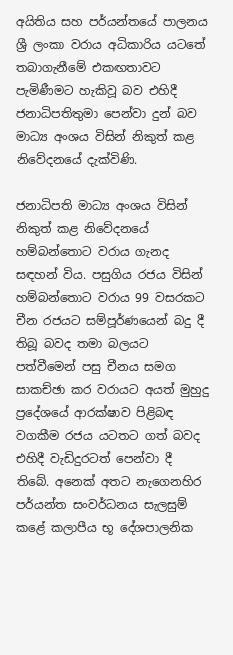අයිතිය සහ පර්යන්තයේ පාලනය ශ්‍රී ලංකා වරාය අධිකාරිය යටතේ තබාගැනීමේ එකඟතාවට පැමිණීමට හැකිවූ බව එහිදී ජනාධිපතිතුමා පෙන්වා දුන් බව මාධ්‍ය අංශය විසින් නිකුත් කළ නිවේදනයේ දැක්විණි.

ජනාධිපති මාධ්‍ය අංශය විසින් නිකුත් කළ නිවේදනයේ හම්බන්තොට වරාය ගැනද සඳහන් විය. පසුගිය රජය විසින් හම්බන්තොට වරාය 99 වසරකට චීන රජයට සම්පූර්ණයෙන් බදු දී තිබූ බවද තමා බලයට පත්වීමෙන් පසු චීනය සමග සාකච්ඡා කර වරායට අයත් මුහුදු ප්‍රදේශයේ ආරක්ෂාව පිළිබඳ වගකීම රජය යටතට ගත් බවද එහිදී වැඩිදුරටත් පෙන්වා දී තිබේ. අනෙක් අතට නැගෙනහිර පර්යන්ත සංවර්ධනය සැලසුම් කළේ කලාපීය භූ දේශපාලනික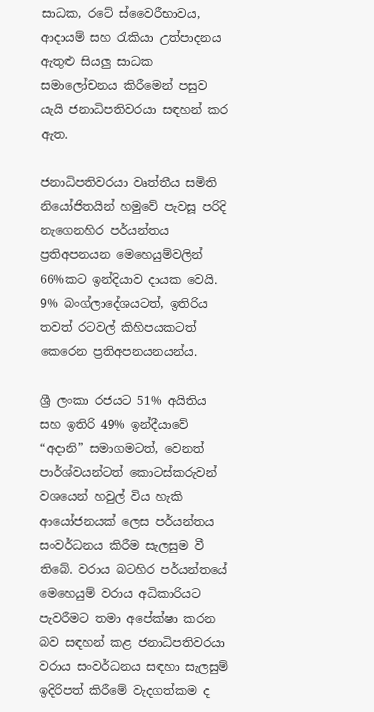සාධක, රටේ ස්වෛරීභාවය, ආදායම් සහ රැකියා උත්පාදනය ඇතුළු සියලු සාධක සමාලෝචනය කිරීමෙන් පසුව යැයි ජනාධිපතිවරයා සඳහන් කර ඇත.

ජනාධිපතිවරයා වෘත්තීය සමිති නියෝජිතයින් හමුවේ පැවසූ පරිදි නැගෙනහිර පර්යන්තය ප්‍රතිඅපනයන මෙහෙයුම්වලින්  66%කට ඉන්දියාව දායක වෙයි. 9% බංග්ලාදේශයටත්, ඉතිරිය තවත් රටවල් කිහිපයකටත් කෙරෙන ප්‍රතිඅපනයනයන්ය.

ශ්‍රී ලංකා රජයට 51% අයිතිය සහ ඉතිරි 49% ඉන්දීයාවේ “අදානි” සමාගමටත්, වෙනත් පාර්ශ්වයන්ටත් කොටස්කරුවන් වශයෙන් හවුල් විය හැකි ආයෝජනයක් ලෙස පර්යන්තය සංවර්ධනය කිරීම සැලසුම වී තිබේ. වරාය බටහිර පර්යන්තයේ මෙහෙයුම් වරාය අධිකාරියට පැවරීමට තමා අපේක්ෂා කරන බව සඳහන් කළ ජනාධිපතිවරයා වරාය සංවර්ධනය සඳහා සැලසුම් ඉදිරිපත් කිරීමේ වැදගත්කම ද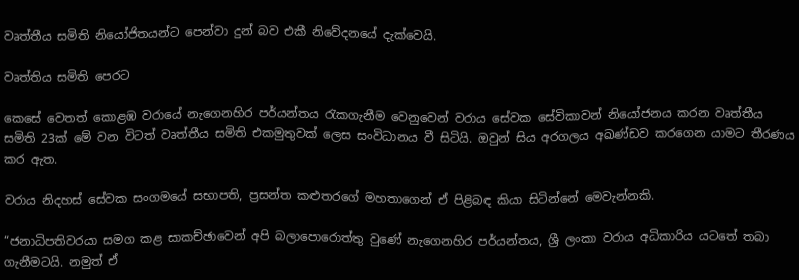වෘත්තීය සමිති නියෝජිතයන්ට පෙන්වා දුන් බව එකී නිවේදනයේ දැක්වෙයි.

වෘත්තිය සමිති පෙරට

කෙසේ වෙතත් කොළඹ වරායේ නැගෙනහිර පර්යන්තය රැකගැනීම වෙනුවෙන් වරාය සේවක සේවිකාවන් නියෝජනය කරන වෘත්තීය සමිති 23ක් මේ වන විටත් වෘත්තීය සමිති එකමුතුවක් ලෙස සංවිධානය වී සිටියි. ඔවුන් සිය අරගලය අඛණ්ඩව කරගෙන යාමට තීරණය කර ඇත.

වරාය නිදහස් සේවක සංගමයේ සභාපති, ප්‍රසන්ත කළුතරගේ මහතාගෙන් ඒ පිළිබඳ කියා සිටින්නේ මෙවැන්නකි.

“ජනාධිපතිවරයා සමග කළ සාකච්ඡාවෙන් අපි බලාපොරොත්තු වුණේ නැගෙනහිර පර්යන්තය, ශ්‍රී ලංකා වරාය අධිකාරිය යටතේ තබා ගැනීමටයි. නමුත් ඒ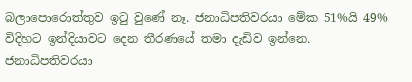බලාපොරොත්තුව ඉටු වුණේ නෑ. ජනාධිපතිවරයා මේක 51%යි 49% විදිහට ඉන්දියාවට දෙන තීරණයේ තමා දැඩිව ඉන්නෙ. ජනාධිපතිවරයා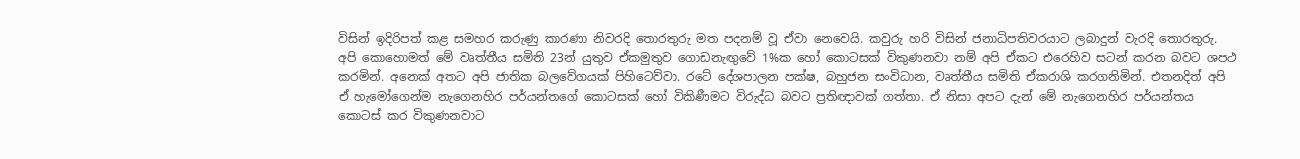විසින් ඉදිරිපත් කළ සමහර කරුණු කාරණා නිවරදි තොරතුරු මත පදනම් වූ ඒවා නෙවෙයි. කවුරු හරි විසින් ජනාධිපතිවරයාට ලබාදුන් වැරදි තොරතුරු. අපි කොහොමත් මේ වෘත්තීය සමිති 23න් යුතුව ඒකමුතුව ගොඩනැඟුවේ 1%ක හෝ කොටසක් විකුණනවා නම් අපි ඒකට එරෙහිව සටන් කරන බවට ශපථ කරමින්. අනෙක් අතට අපි ජාතික බලවේගයක් පිහිටෙව්වා. රටේ දේශපාලන පක්ෂ, බහුජන සංවිධාන, වෘත්තීය සමිති ඒකරාශි කරගනිමින්. එතනදිත් අපි ඒ හැමෝගෙන්ම නැගෙනහිර පර්යන්තගේ කොටසක් හෝ විකිණීමට විරුද්ධ බවට ප්‍රතිඥාවක් ගත්තා. ඒ නිසා අපට දැන් මේ නැගෙනහිර පර්යන්තය කොටස් කර විකුණනවාට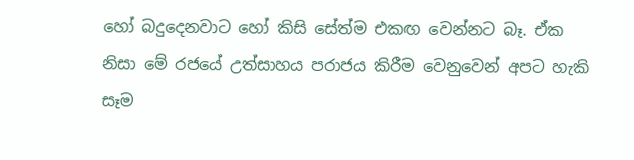හෝ බදුදෙනවාට හෝ කිසි සේත්ම එකඟ වෙන්නට බෑ. ඒක නිසා මේ රජයේ උත්සාහය පරාජය කිරීම වෙනුවෙන් අපට හැකි සෑම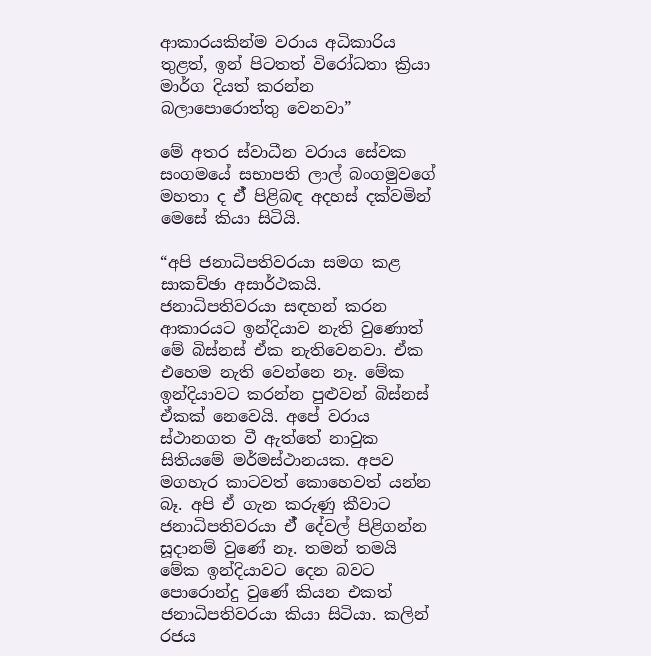ආකාරයකින්ම වරාය අධිකාරිය තුළත්, ඉන් පිටතත් විරෝධතා ක්‍රියා මාර්ග දියත් කරන්න බලාපොරොත්තු වෙනවා”

මේ අතර ස්වාධීන වරාය සේවක සංගමයේ සභාපති ලාල් බංගමුවගේ මහතා ද ඒ් පිළිබඳ අදහස් දක්වමින් මෙසේ කියා සිටියි.

“අපි ජනාධිපතිවරයා සමග කළ සාකච්ඡා අසාර්ථකයි. ජනාධිපතිවරයා සඳහන් කරන ආකාරයට ඉන්දියාව නැති වුණොත් මේ බිස්නස් ඒක නැතිවෙනවා. ඒක එහෙම නැති වෙන්නෙ නෑ. මේක ඉන්දියාවට කරන්න පුළුවන් බිස්නස් ඒකක් නෙවෙයි. අපේ වරාය ස්ථානගත වී ඇත්තේ නාවුක සිතියමේ මර්මස්ථානයක. අපව මගහැර කාටවත් කොහෙවත් යන්න බෑ. අපි ඒ ගැන කරුණු කීවාට ජනාධිපතිවරයා ඒ් දේවල් පිළිගන්න සූදානම් වුණේ නෑ. තමන් තමයි මේක ඉන්දියාවට දෙන බවට පොරොන්දු වුණේ කියන එකත් ජනාධිපතිවරයා කියා සිටියා. කලින් රජය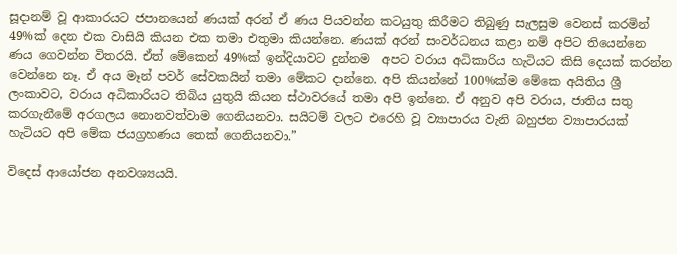සූදානම් වූ ආකාරයට ජපානයෙන් ණයක් අරන් ඒ ණය පියවන්න කටයුතු කිරීමට තිබුණු සැලසුම වෙනස් කරමින් 49%ක් දෙන එක වාසියි කියන එක තමා එතුමා කියන්නෙ. ණයක් අරන් සංවර්ධනය කළා නම් අපිට තියෙන්නෙ ණය ගෙවන්න විතරයි. ඒත් මේකෙන් 49%ක් ඉන්දියාවට දුන්නම  අපට වරාය අධිකාරිය හැටියට කිසි දෙයක් කරන්න වෙන්නෙ නෑ. ඒ අය මෑන් පවර් සේවකයින් තමා මේකට දාන්නෙ. අපි කියන්නේ 100%ක්ම මේකෙ අයිතිය ශ්‍රී ලංකාවට, වරාය අධිකාරියට තිබිය යුතුයි කියන ස්ථාවරයේ තමා අපි ඉන්නෙ. ඒ අනුව අපි වරාය, ජාතිය සතු කරගැනීමේ අරගලය නොනවත්වාම ගෙනියනවා. සයිටම් වලට එරෙහි වූ ව්‍යාපාරය වැනි බහුජන ව්‍යාපාරයක් හැටියට අපි මේක ජයග්‍රහණය තෙක් ගෙනියනවා.”

විදෙස් ආයෝජන අනවශ්‍යයයි.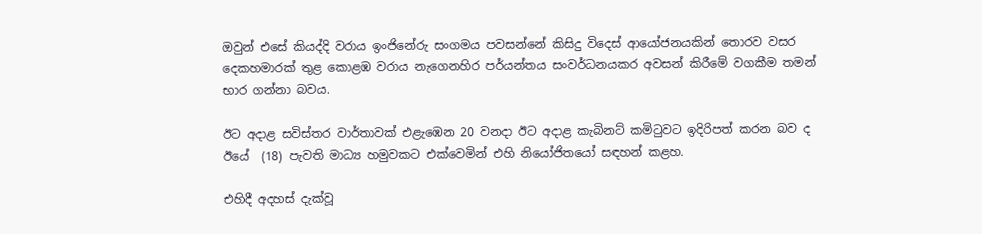ඔවුන් එසේ කියද්දි වරාය ඉංජිනේරු සංගමය පවසන්නේ කිසිදු විදෙස් ආයෝජනයකින් තොරව වසර දෙකහමාරක් තුළ කොළඹ වරාය නැගෙනහිර පර්යන්තය සංවර්ධනයකර අවසන් කිරීමේ වගකීම තමන් භාර ගන්නා බවය.

ඊට අදාළ සවිස්තර වාර්තාවක් එළැඹෙන 20 වනදා ඊට අදාළ කැබිනට් කමිටුවට ඉදිරිපත් කරන බව ද ඊයේ  (18) පැවති මාධ්‍ය හමුවකට එක්වෙමින් එහි නියෝජිතයෝ සඳහන් කළහ.

එහිදී අදහස් දැක්වූ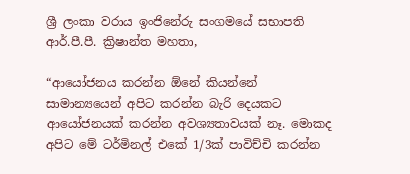ශ්‍රී ලංකා වරාය ඉංජිනේරු සංගමයේ සභාපති ආර්.පී.පී. ක්‍රිෂාන්ත මහතා,

“ආයෝජනය කරන්න ඕනේ කියන්නේ සාමාන්‍යයෙන් අපිට කරන්න බැරි දෙයකට ආයෝජනයක් කරන්න අවශ්‍යතාවයක් නෑ. මොකද අපිට මේ ටර්මිනල් එකේ 1/3ක් පාවිච්චි කරන්න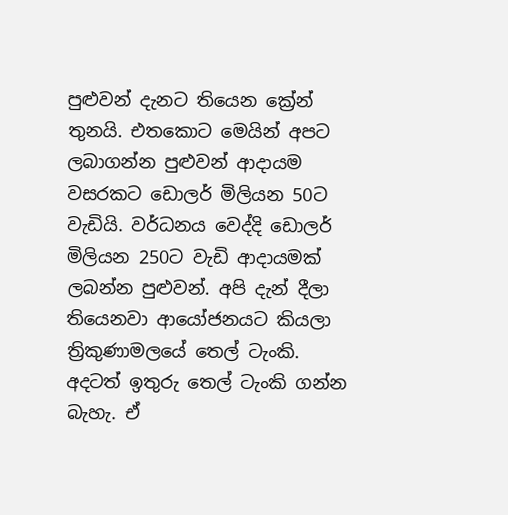පුළුවන් දැනට තියෙන ක්‍රේන් තුනයි. එතකොට මෙයින් අපට ලබාගන්න පුළුවන් ආදායම වසරකට ඩොලර් මිලියන 50ට වැඩියි. වර්ධනය වෙද්දි ඩොලර් මිලියන 250ට වැඩි ආදායමක් ලබන්න පුළුවන්. අපි දැන් දීලා තියෙනවා ආයෝජනයට කියලා ත්‍රිකුණාමලයේ තෙල් ටැංකි. අදටත් ඉතුරු තෙල් ටැංකි ගන්න බැහැ. ඒ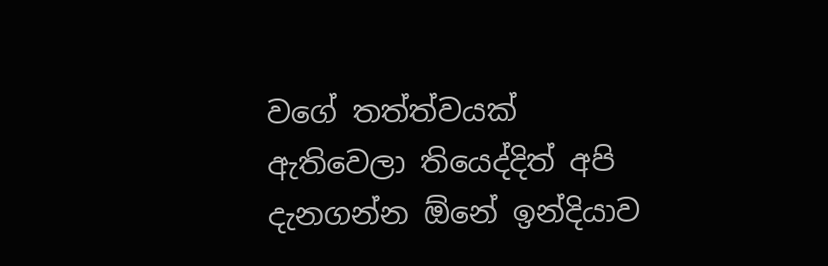වගේ තත්ත්වයක් ඇතිවෙලා තියෙද්දිත් අපි දැනගන්න ඕනේ ඉන්දියාව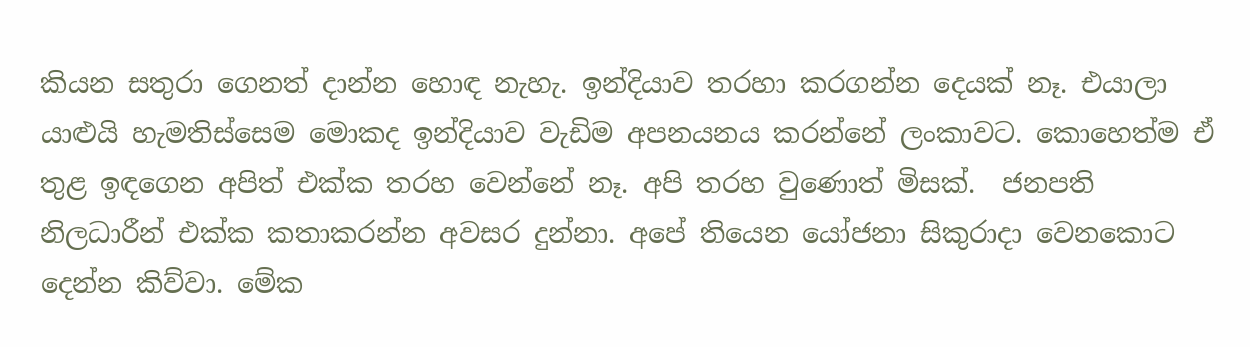කියන සතුරා ගෙනත් දාන්න හොඳ නැහැ. ඉන්දියාව තරහා කරගන්න දෙයක් නෑ. එයාලා යාළුයි හැමතිස්සෙම මොකද ඉන්දියාව වැඩිම අපනයනය කරන්නේ ලංකාවට. කොහෙත්ම ඒ තුළ ඉඳගෙන අපිත් එක්ක තරහ වෙන්නේ නෑ. අපි තරහ වුණොත් මිසක්.  ජනපති නිලධාරීන් එක්ක කතාකරන්න අවසර දුන්නා. අපේ තියෙන යෝජනා සිකුරාදා වෙනකොට දෙන්න කිව්වා. මේක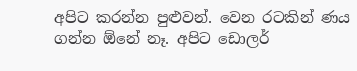අපිට කරන්න පුළුවන්. වෙන රටකින් ණය ගන්න ඕනේ නෑ. අපිට ඩොලර්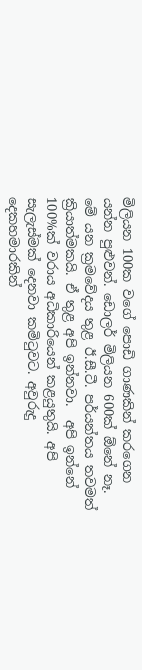මිලියන 100ක වගේ පොඩි ගාණකින් කරගෙන යන්න පුළුවන්. ඩොලර් මිලියන 600ක් ඕනේ නෑ. මේ යන ක්‍රමවේදය තුළ ඊ.සී.ටී. පර්යන්තය තවමත් ක්‍රියාත්මකයි. ඒ තුළ අපි ඉන්නවා.  අපි ඉන්නේ 100%ක් වරාය අධිකාරියෙන් කළයුතුයි. අපි සැලැස්මක් දෙනවා කමිටුවට. අවුරුදු දෙකහමාරකින්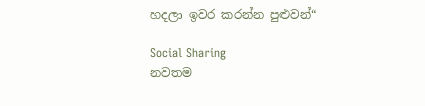හදලා ඉවර කරන්න පුළුවන්“

Social Sharing
නවතම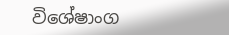විශේෂාංග